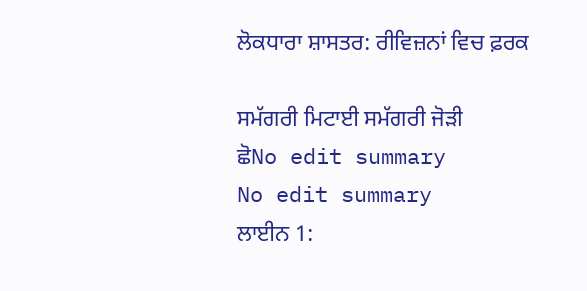ਲੋਕਧਾਰਾ ਸ਼ਾਸਤਰ: ਰੀਵਿਜ਼ਨਾਂ ਵਿਚ ਫ਼ਰਕ

ਸਮੱਗਰੀ ਮਿਟਾਈ ਸਮੱਗਰੀ ਜੋੜੀ
ਛੋNo edit summary
No edit summary
ਲਾਈਨ 1: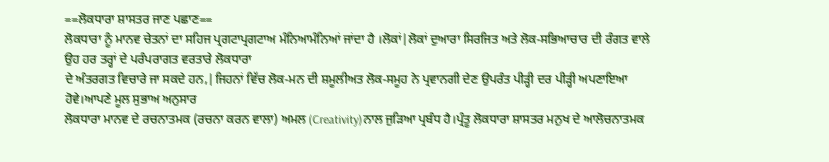==ਲੋਕਧਾਰਾ ਸ਼ਾਸਤਰ ਜਾਣ ਪਛਾਣ==
ਲੋਕਧਾਰਾ ਨੂੰ ਮਾਨਵ ਚੇਤਨਾਂ ਦਾ ਸਹਿਜ ਪ੍ਰਗਟਾਪ੍ਰਗਟਾਅ ਮੰਨਿਆਮੰਨਿਆਂ ਜਾਂਦਾ ਹੈ ‍।ਲੋਕਾਂ|ਲੋਕਾਂ ਦੁਆਰਾ ਸਿਰਜਿਤ ਅਤੇ ਲੋਕ-ਸਭਿਆਚਾਰ ਦੀ ਰੰਗਤ ਵਾਲੇ ਉਹ ਹਰ ਤਰ੍ਹਾਂ ਦੇ ਪਰੰਪਰਾਗਤ ਵਰਤਾਰੇ ਲੋਕਧਾਰਾ
ਦੇ ਅੰਤਰਗਤ ਵਿਚਾਰੇ ਜਾ ਸਕਦੇ ਹਨ,|ਜਿਹਨਾਂ ਵਿੱਚ ਲੋਕ-ਮਨ ਦੀ ਸ਼ਮੂਲੀਅਤ ਲੋਕ-ਸਮੂਹ ਨੇ ਪ੍ਰਵਾਨਗੀ ਦੇਣ ਉਪਰੰਤ ਪੀੜ੍ਹੀ ਦਰ ਪੀੜ੍ਹੀ ਅਪਣਾਇਆ ਹੋਵੇ।ਆਪਣੇ ਮੂਲ ਸੁਭਾਅ ਅਨੁਸਾਰ
ਲੋਕਧਾਰਾ ਮਾਨਵ ਦੇ ਰਚਨਾਤਮਕ (ਰਚਨਾ ਕਰਨ ਵਾਲਾ) ਅਮਲ (Creativity)ਨਾਲ ਜੁੜਿਆ ਪ੍ਰਬੰਧ ਹੈ।ਪ੍ਰੰਤੂ ਲੋਕਧਾਰਾ ਸ਼ਾਸਤਰ ਮਨੁਖ ਦੇ ਆਲੋਚਨਾਤਮਕ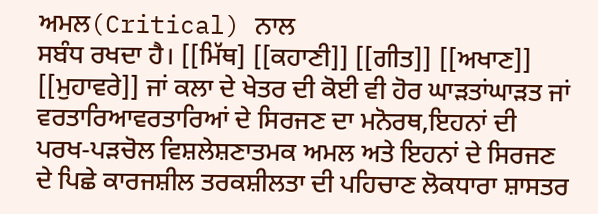ਅਮਲ(Critical) ਨਾਲ
ਸਬੰਧ ਰਖਦਾ ਹੈ। [[ਮਿੱਥ] [[ਕਹਾਣੀ]] [[ਗੀਤ]] [[ਅਖਾਣ]] [[ਮੁਹਾਵਰੇ]] ਜਾਂ ਕਲਾ ਦੇ ਖੇਤਰ ਦੀ ਕੋਈ ਵੀ ਹੋਰ ਘਾੜਤਾਂਘਾੜਤ ਜਾਂ ਵਰਤਾਰਿਆਵਰਤਾਰਿਆਂ ਦੇ ਸਿਰਜਣ ਦਾ ਮਨੋਰਥ,ਇਹਨਾਂ ਦੀ
ਪਰਖ-ਪੜਚੋਲ ਵਿਸ਼ਲੇਸ਼ਣਾਤਮਕ ਅਮਲ ਅਤੇ ਇਹਨਾਂ ਦੇ ਸਿਰਜਣ ਦੇ ਪਿਛੇ ਕਾਰਜਸ਼ੀਲ ਤਰਕਸ਼ੀਲਤਾ ਦੀ ਪਹਿਚਾਣ ਲੋਕਧਾਰਾ ਸ਼ਾਸਤਰ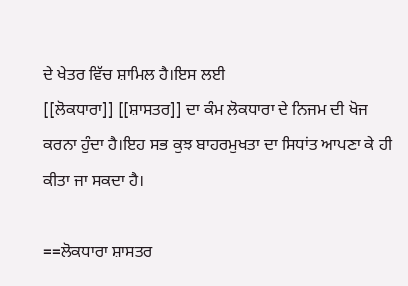ਦੇ ਖੇਤਰ ਵਿੱਚ ਸ਼ਾਮਿਲ ਹੈ।ਇਸ ਲਈ
[[ਲੋਕਧਾਰਾ]] [[ਸ਼ਾਸਤਰ]] ਦਾ ਕੰਮ ਲੋਕਧਾਰਾ ਦੇ ਨਿਜਮ ਦੀ ਖੋਜ ਕਰਨਾ ਹੁੰਦਾ ਹੈ।ਇਹ ਸਭ ਕੁਝ ਬਾਹਰਮੁਖਤਾ ਦਾ ਸਿਧਾਂਤ ਆਪਣਾ ਕੇ ਹੀ ਕੀਤਾ ਜਾ ਸਕਦਾ ਹੈ।

==ਲੋਕਧਾਰਾ ਸ਼ਾਸਤਰ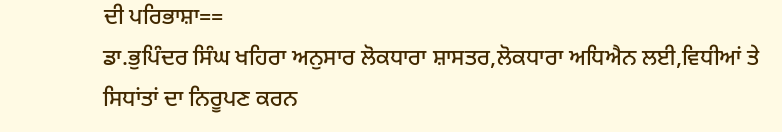ਦੀ ਪਰਿਭਾਸ਼ਾ==
ਡਾ.ਭੁਪਿੰਦਰ ਸਿੰਘ ਖਹਿਰਾ ਅਨੁਸਾਰ ਲੋਕਧਾਰਾ ਸ਼ਾਸਤਰ,ਲੋਕਧਾਰਾ ਅਧਿਐਨ ਲਈ,ਵਿਧੀਆਂ ਤੇ ਸਿਧਾਂਤਾਂ ਦਾ ਨਿਰੂਪਣ ਕਰਨ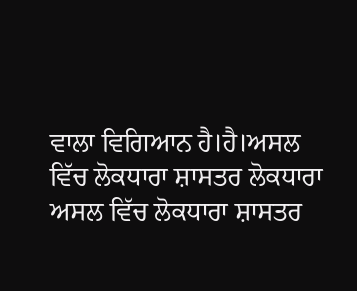ਵਾਲਾ ਵਿਗਿਆਨ ਹੈ।ਹੈ।ਅਸਲ ਵਿੱਚ ਲੋਕਧਾਰਾ ਸ਼ਾਸਤਰ ਲੋਕਧਾਰਾ
ਅਸਲ ਵਿੱਚ ਲੋਕਧਾਰਾ ਸ਼ਾਸਤਰ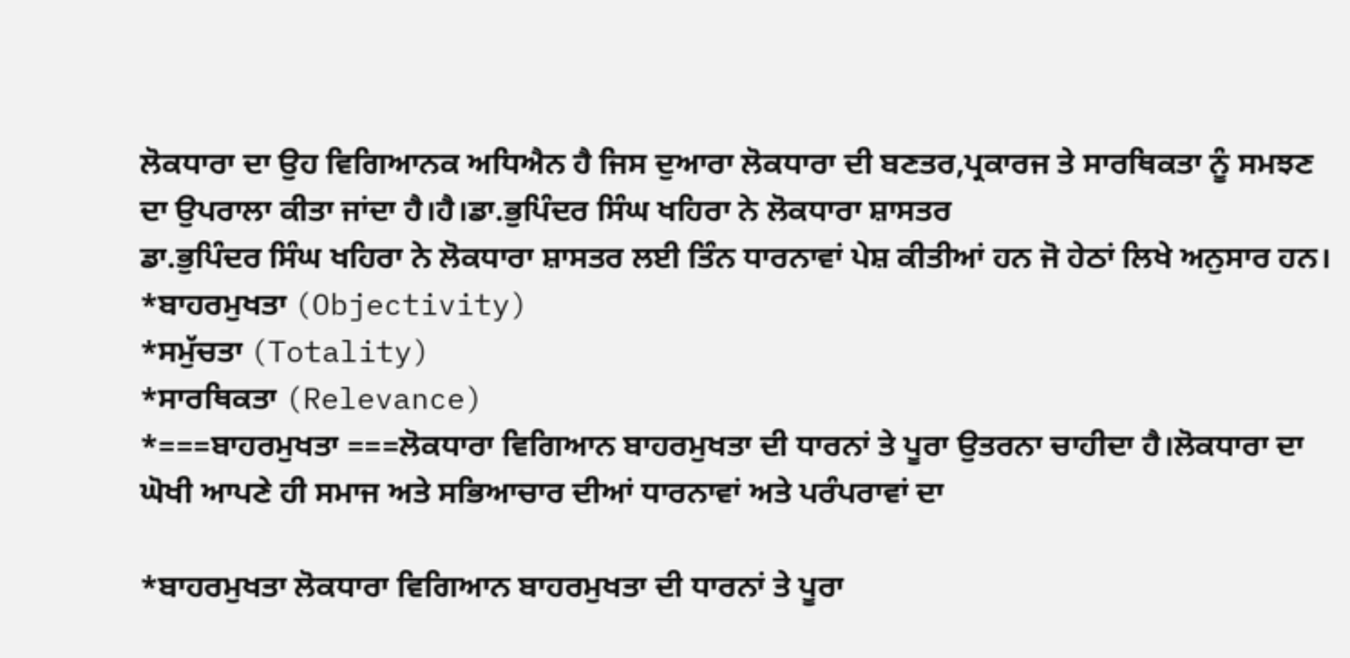ਲੋਕਧਾਰਾ ਦਾ ਉਹ ਵਿਗਿਆਨਕ ਅਧਿਐਨ ਹੈ ਜਿਸ ਦੁਆਰਾ ਲੋਕਧਾਰਾ ਦੀ ਬਣਤਰ,ਪ੍ਰਕਾਰਜ ਤੇ ਸਾਰਥਿਕਤਾ ਨੂੰ ਸਮਝਣ ਦਾ ਉਪਰਾਲਾ ਕੀਤਾ ਜਾਂਦਾ ਹੈ।ਹੈ।ਡਾ.ਭੁਪਿੰਦਰ ਸਿੰਘ ਖਹਿਰਾ ਨੇ ਲੋਕਧਾਰਾ ਸ਼ਾਸਤਰ
ਡਾ.ਭੁਪਿੰਦਰ ਸਿੰਘ ਖਹਿਰਾ ਨੇ ਲੋਕਧਾਰਾ ਸ਼ਾਸਤਰ ਲਈ ਤਿੰਨ ਧਾਰਨਾਵਾਂ ਪੇਸ਼ ਕੀਤੀਆਂ ਹਨ ਜੋ ਹੇਠਾਂ ਲਿਖੇ ਅਨੁਸਾਰ ਹਨ।
*ਬਾਹਰਮੁਖਤਾ (Objectivity)
*ਸਮੁੱਚਤਾ (Totality)
*ਸਾਰਥਿਕਤਾ (Relevance)
*===ਬਾਹਰਮੁਖਤਾ ===ਲੋਕਧਾਰਾ ਵਿਗਿਆਨ ਬਾਹਰਮੁਖਤਾ ਦੀ ਧਾਰਨਾਂ ਤੇ ਪੂਰਾ ਉਤਰਨਾ ਚਾਹੀਦਾ ਹੈ।ਲੋਕਧਾਰਾ ਦਾ ਘੋਖੀ ਆਪਣੇ ਹੀ ਸਮਾਜ ਅਤੇ ਸਭਿਆਚਾਰ ਦੀਆਂ ਧਾਰਨਾਵਾਂ ਅਤੇ ਪਰੰਪਰਾਵਾਂ ਦਾ

*ਬਾਹਰਮੁਖਤਾ ਲੋਕਧਾਰਾ ਵਿਗਿਆਨ ਬਾਹਰਮੁਖਤਾ ਦੀ ਧਾਰਨਾਂ ਤੇ ਪੂਰਾ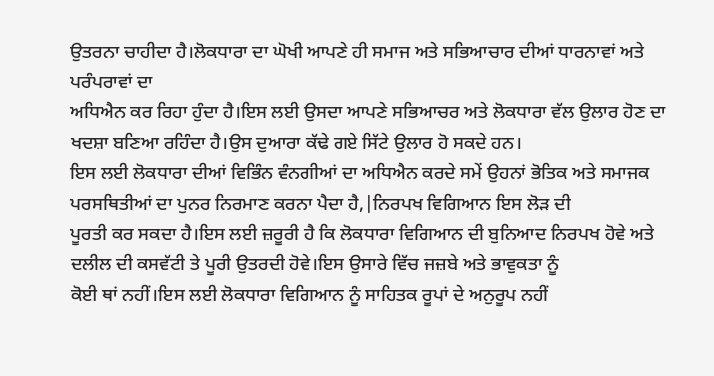ਉਤਰਨਾ ਚਾਹੀਦਾ ਹੈ।ਲੋਕਧਾਰਾ ਦਾ ਘੋਖੀ ਆਪਣੇ ਹੀ ਸਮਾਜ ਅਤੇ ਸਭਿਆਚਾਰ ਦੀਆਂ ਧਾਰਨਾਵਾਂ ਅਤੇ ਪਰੰਪਰਾਵਾਂ ਦਾ
ਅਧਿਐਨ ਕਰ ਰਿਹਾ ਹੁੰਦਾ ਹੈ।ਇਸ ਲਈ ਉਸਦਾ ਆਪਣੇ ਸਭਿਆਚਰ ਅਤੇ ਲੋਕਧਾਰਾ ਵੱਲ ਉਲਾਰ ਹੋਣ ਦਾ ਖਦਸ਼ਾ ਬਣਿਆ ਰਹਿੰਦਾ ਹੈ।ਉਸ ਦੁਆਰਾ ਕੱਢੇ ਗਏ ਸਿੱਟੇ ਉਲਾਰ ਹੋ ਸਕਦੇ ਹਨ।
ਇਸ ਲਈ ਲੋਕਧਾਰਾ ਦੀਆਂ ਵਿਭਿੰਨ ਵੰਨਗੀਆਂ ਦਾ ਅਧਿਐਨ ਕਰਦੇ ਸਮੇਂ ਉਹਨਾਂ ਭੋਤਿਕ ਅਤੇ ਸਮਾਜਕ ਪਰਸਥਿਤੀਆਂ ਦਾ ਪੁਨਰ ਨਿਰਮਾਣ ਕਰਨਾ ਪੈਦਾ ਹੈ,|ਨਿਰਪਖ ਵਿਗਿਆਨ ਇਸ ਲੋੜ ਦੀ
ਪੂਰਤੀ ਕਰ ਸਕਦਾ ਹੈ।ਇਸ ਲਈ ਜ਼ਰੂਰੀ ਹੈ ਕਿ ਲੋਕਧਾਰਾ ਵਿਗਿਆਨ ਦੀ ਬੁਨਿਆਦ ਨਿਰਪਖ ਹੋਵੇ ਅਤੇ ਦਲੀਲ ਦੀ ਕਸਵੱਟੀ ਤੇ ਪੂਰੀ ਉਤਰਦੀ ਹੋਵੇ।ਇਸ ਉਸਾਰੇ ਵਿੱਚ ਜਜ਼ਬੇ ਅਤੇ ਭਾਵੁਕਤਾ ਨੂੰ
ਕੋਈ ਥਾਂ ਨਹੀਂ।ਇਸ ਲਈ ਲੋਕਧਾਰਾ ਵਿਗਿਆਨ ਨੂੰ ਸਾਹਿਤਕ ਰੂਪਾਂ ਦੇ ਅਨੁਰੂਪ ਨਹੀਂ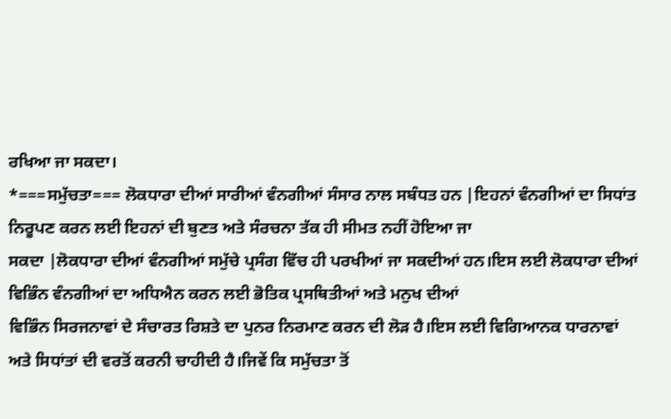ਰਖਿਆ ਜਾ ਸਕਦਾ।
*===ਸਮੁੱਚਤਾ=== ਲੋਕਧਾਰਾ ਦੀਆਂ ਸਾਰੀਆਂ ਵੰਨਗੀਆਂ ਸੰਸਾਰ ਨਾਲ ਸਬੰਧਤ ਹਨ |ਇਹਨਾਂ ਵੰਨਗੀਆਂ ਦਾ ਸਿਧਾਂਤ ਨਿਰੂਪਣ ਕਰਨ ਲਈ ਇਹਨਾਂ ਦੀ ਬੁਣਤ ਅਤੇ ਸੰਰਚਨਾ ਤੱਕ ਹੀ ਸੀਮਤ ਨਹੀਂ ਹੋਇਆ ਜਾ
ਸਕਦਾ |ਲੋਕਧਾਰਾ ਦੀਆਂ ਵੰਨਗੀਆਂ ਸਮੁੱਚੇ ਪ੍ਰਸੰਗ ਵਿੱਚ ਹੀ ਪਰਖੀਆਂ ਜਾ ਸਕਦੀਆਂ ਹਨ।ਇਸ ਲਈ ਲੋਕਧਾਰਾ ਦੀਆਂ ਵਿਭਿੰਨ ਵੰਨਗੀਆਂ ਦਾ ਅਧਿਐਨ ਕਰਨ ਲਈ ਭੋਤਿਕ ਪ੍ਰਸਥਿਤੀਆਂ ਅਤੇ ਮਨੁਖ ਦੀਆਂ
ਵਿਭਿੰਨ ਸਿਰਜਨਾਵਾਂ ਦੇ ਸੰਚਾਰਤ ਰਿਸ਼ਤੇ ਦਾ ਪੁਨਰ ਨਿਰਮਾਣ ਕਰਨ ਦੀ ਲੋੜ ਹੈ।ਇਸ ਲਈ ਵਿਗਿਆਨਕ ਧਾਰਨਾਵਾਂ ਅਤੇ ਸਿਧਾਂਤਾਂ ਦੀ ਵਰਤੋਂ ਕਰਨੀ ਚਾਹੀਦੀ ਹੈ।ਜਿਵੇਂ ਕਿ ਸਮੁੱਚਤਾ ਤੋਂ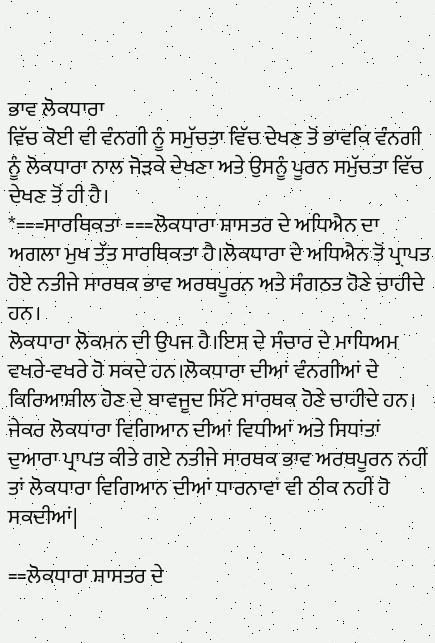ਭਾਵ ਲੋਕਧਾਰਾ
ਵਿੱਚ ਕੋਈ ਵੀ ਵੰਨਗੀ ਨੂੰ ਸਮੁੱਚਤਾ ਵਿੱਚ ਦੇਖਣ ਤੋਂ ਭਾਵਕਿ ਵੰਨਗੀ ਨੂੰ ਲੋਕਧਾਰਾ ਨਾਲ ਜੋੜਕੇ ਦੇਖਣਾ ਅਤੇ ਉਸਨੂੰ ਪੂਰਨ ਸਮੁੱਚਤਾ ਵਿੱਚ ਦੇਖਣ ਤੋਂ ਹੀ ਹੈ।
*===ਸਾਰਥਿਕਤਾ ===ਲੋਕਧਾਰਾ ਸ਼ਾਸਤਰ ਦੇ ਅਧਿਐਨ ਦਾ ਅਗਲਾ ਮੁਖ ਤੱਤ ਸਾਰਥਿਕਤਾ ਹੈ।ਲੋਕਧਾਰਾ ਦੇ ਅਧਿਐਨ ਤੋਂ ਪ੍ਰਾਪਤ ਹੋਏ ਨਤੀਜੇ ਸਾਰਥਕ ਭਾਵ ਅਰਥਪੂਰਨ ਅਤੇ ਸੰਗਠਤ ਹੋਣੇ ਚਾਹੀਦੇ ਹਨ।
ਲੋਕਧਾਰਾ ਲੋਕਮਨ ਦੀ ਉਪਜ ਹੈ।ਇਸ ਦੇ ਸੰਚਾਰ ਦੇ ਮਾਧਿਅਮ ਵਖਰੇ-ਵਖਰੇ ਹੋ ਸਕਦੇ ਹਨ।ਲੋਕਧਾਰਾ ਦੀਆਂ ਵੰਨਗੀਆਂ ਦੇ ਕਿਰਿਆਸ਼ੀਲ ਹੋਣ ਦੇ ਬਾਵਜੂਦ ਸਿੱਟੇ ਸਾਰਥਕ ਹੋਣੇ ਚਾਹੀਦੇ ਹਨ।
ਜੇਕਰ ਲੋਕਧਾਰਾ ਵਿਗਿਆਨ ਦੀਆਂ ਵਿਧੀਆਂ ਅਤੇ ਸਿਧਾਂਤਾਂ ਦੁਆਰਾ ਪ੍ਰਾਪਤ ਕੀਤੇ ਗਏ ਨਤੀਜੇ ਸਾਰਥਕ ਭਾਵ ਅਰਥਪੂਰਨ ਨਹੀਂ ਤਾਂ ਲੋਕਧਾਰਾ ਵਿਗਿਆਨ ਦੀਆਂ ਧਾਰਨਾਵਾਂ ਵੀ ਠੀਕ ਨਹੀਂ ਹੋ ਸਕਦੀਆਂ|

==ਲੋਕਧਾਰਾ ਸ਼ਾਸਤਰ ਦੇ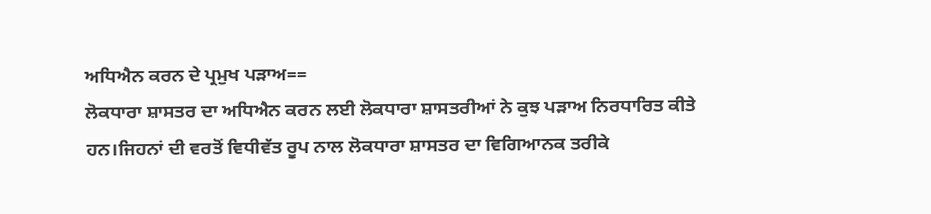ਅਧਿਐਨ ਕਰਨ ਦੇ ਪ੍ਰਮੁਖ ਪ‌‍ੜਾਅ==
ਲੋਕਧਾਰਾ ਸ਼ਾਸਤਰ ਦਾ ਅਧਿਐਨ ਕਰਨ ਲਈ ਲੋਕਧਾਰਾ ਸ਼ਾਸਤਰੀਆਂ ਨੇ ਕੁਝ ਪ‌‍ੜਾਅ ਨਿਰਧਾਰਿਤ ਕੀਤੇ ਹਨ।ਜਿਹਨਾਂ ਦੀ ਵਰਤੋਂ ਵਿਧੀਵੱਤ ਰੂਪ ਨਾਲ ਲੋਕਧਾਰਾ ਸ਼ਾਸਤਰ ਦਾ ਵਿਗਿਆਨਕ ਤਰੀਕੇ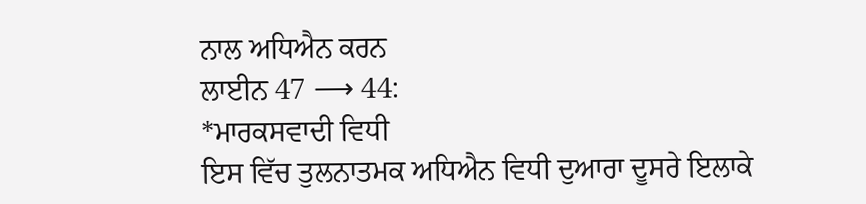ਨਾਲ ਅਧਿਐਨ ਕਰਨ
ਲਾਈਨ 47 ⟶ 44:
*ਮਾਰਕਸਵਾਦੀ ਵਿਧੀ
ਇਸ ਵਿੱਚ ਤੁਲਨਾਤਮਕ ਅਧਿਐਨ ਵਿਧੀ ਦੁਆਰਾ ਦੂਸਰੇ ਇਲਾਕੇ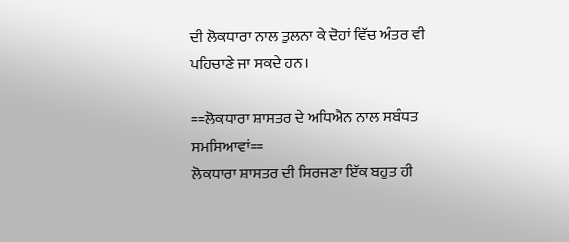ਦੀ ਲੋਕਧਾਰਾ ਨਾਲ ਤੁਲਨਾ ਕੇ ਦੋਹਾਂ ਵਿੱਚ ਅੰਤਰ ਵੀ ਪਹਿਚਾਣੇ ਜਾ ਸਕਦੇ ਹਨ।

==ਲੋਕਧਾਰਾ ਸ਼ਾਸਤਰ ਦੇ ਅਧਿਐਨ ਨਾਲ ਸਬੰਧਤ ਸਮਸਿਆਵਾਂ==
ਲੋਕਧਾਰਾ ਸ਼ਾਸਤਰ ਦੀ ਸਿਰਜਣਾ ਇੱਕ ਬਹੁਤ ਹੀ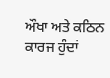ਔਖਾ ਅਤੇ ਕਠਿਨ ਕਾਰਜ ਹੁੰਦਾਂ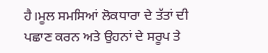ਹੈ।ਮੂਲ ਸਮਸਿਆਂ ਲੋਕਧਾਰਾ ਦੇ ਤੱਤਾਂ ਦੀ ਪਛਾਣ ਕਰਨ ਅਤੇ ਉਹਨਾਂ ਦੇ ਸਰੂਪ ਤੇ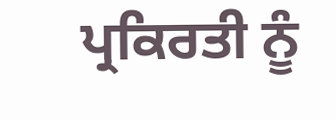ਪ੍ਰਕਿਰਤੀ ਨੂੰ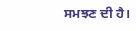ਸਮਝਣ ਦੀ ਹੈ।